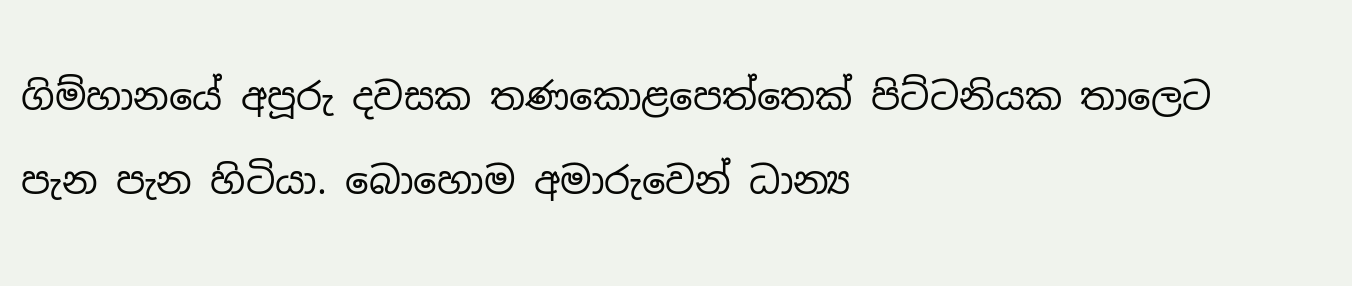ගිම්හානයේ අපූරු දවසක තණකොළපෙත්තෙක් පිට්ටනියක තාලෙට පැන පැන හිටියා. බොහොම අමාරුවෙන් ධාන්‍ය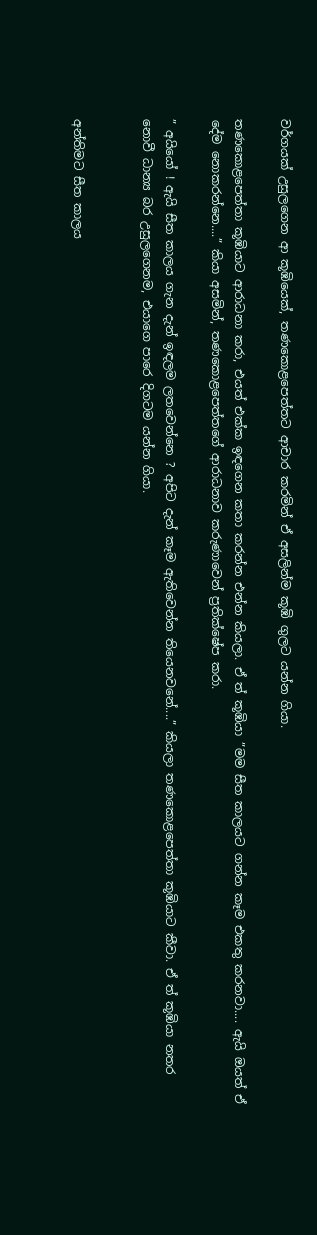වර්ගයක් උසුලගෙන ආ කූඹියෙක්, තණකොළපෙත්තට ආචාර කරමින් ඒ අසලින්ම කූඹි ගුලට යන්න ගියා.

තණකොළපෙත්තා කූඹියාට ආරාධනා කරා, එයත් එක්ක ඉඳගෙන කතා කරන්න එන්න කියලා. ඒ ත් කූඹියා ”මම සීත කාලයට ගන්න කෑම එකතු කරනවා.... ඇයි ඔයත් ඒ දේම නොකරන්නෙ....” කියා අසමින්, තණකොළපෙත්තගේ ආරාධනාව කරුණාවෙන් ප්‍රතික්ෂේප කරා.

” අයියෝ ! ඇයි සීත කාලය ගැන දැන් ඉඳලම ලතවෙන්නෙ ? අපිට දැන් කෑම ඇතිවෙන්න තියෙනවනේ....” කියලා තණකොළපෙත්තා කූඹියාට කීවා. ඒ ත් කූඹියා නතර නොවී ධාන්‍ය බර උසුලගෙනම, එයාගෙ පාරෙ දිගටම යන්න ගියා.


අන්තිමට සීත කාලය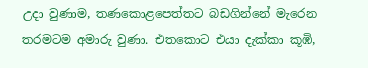උදා වුණාම, තණකොළපෙත්තට බඩගින්නේ මැරෙන තරමටම අමාරු වුණා. එතකොට එයා දැක්කා කූඹි,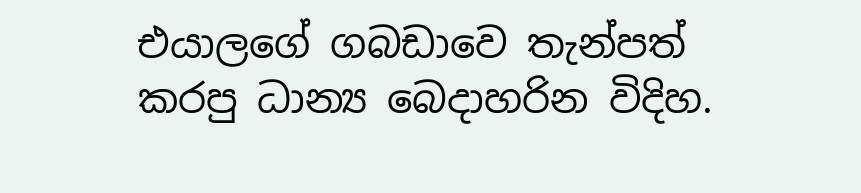එයාලගේ ගබඩාවෙ තැන්පත් කරපු ධාන්‍ය බෙදාහරින විදිහ.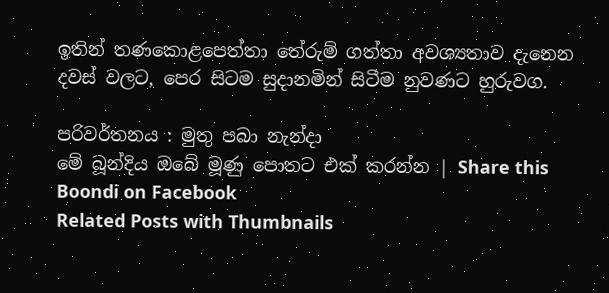ඉතින් තණකොළපෙත්තා තේරුම් ගත්තා අවශ්‍යතාව දැනෙන දවස් වලට, පෙර සිටම සුදානමින් සිටීම නුවණට හුරුවග.

පරිවර්තනය : මුතු පබා නැන්දා
මේ බූන්දිය ඔබේ මූණු පොතට එක් කරන්න | Share this Boondi on Facebook
Related Posts with Thumbnails